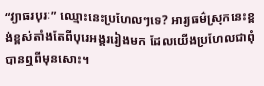“វ្យាធរបុរៈ” ឈ្មោះនេះប្រហែលៗទេ? អារ្យធម៌ស្រុកនេះខ្ពង់ខ្ពស់តាំងតែពីបុរេអង្គររៀងមក ដែលយើងប្រហែលជាពុំបានឮពីមុនសោះ។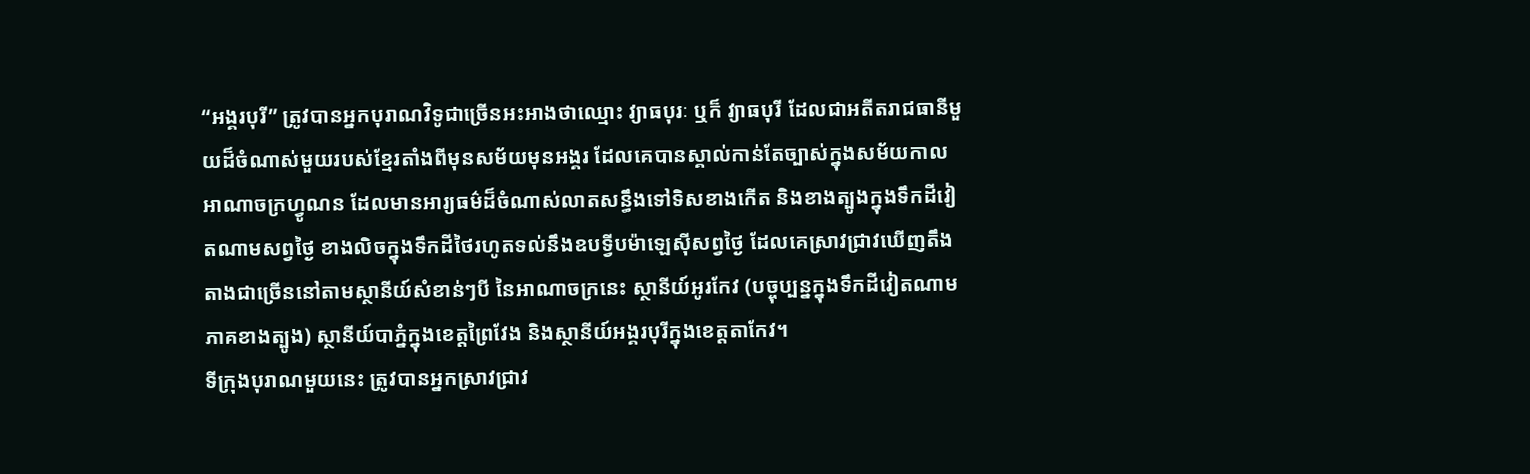“អង្គរបុរី” ត្រូវបានអ្នកបុរាណវិទូជាច្រើនអះអាងថាឈ្មោះ វ្យាធបុរៈ ឬក៏ វ្យាធបុរី ដែលជាអតីតរាជធានីមួយដ៏ចំណាស់មួយរបស់ខ្មែរតាំងពីមុនសម័យមុនអង្គរ ដែលគេបានស្គាល់កាន់តែច្បាស់ក្នុងសម័យកាល អាណាចក្រហ្វូណន ដែលមានអារ្យធម៌ដ៏ចំណាស់លាតសន្ធឹងទៅទិសខាងកើត និងខាងត្បូងក្នុងទឹកដីវៀតណាមសព្វថ្ងៃ ខាងលិចក្នុងទឹកដីថៃរហូតទល់នឹងឧបទ្វីបម៉ាឡេស៊ីសព្វថ្ងៃ ដែលគេស្រាវជ្រាវឃើញតឹងតាងជាច្រើននៅតាមស្ថានីយ៍សំខាន់ៗបី នៃអាណាចក្រនេះ ស្ថានីយ៍អូរកែវ (បច្ចុប្បន្នក្នុងទឹកដីវៀតណាមភាគខាងត្បូង) ស្ថានីយ៍បាភ្នំក្នុងខេត្តព្រៃវែង និងស្ថានីយ៍អង្គរបុរីក្នុងខេត្តតាកែវ។
ទីក្រុងបុរាណមួយនេះ ត្រូវបានអ្នកស្រាវជ្រាវ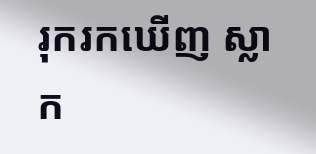រុករកឃើញ ស្លាក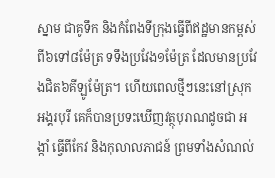ស្នាម ជាគូទឹក និងកំពែងទីក្រុងធ្វើពីឥដ្ឋមានកម្ពស់ពី៦ទៅ៨ម៉ែត្រ ទទឹងប្រវែង១ម៉ែត្រ ដែលមានប្រវែងជិត៦គីឡូម៉ែត្រ។ ហើយពេលថ្មីៗនេះនៅស្រុកអង្គរបុរី គេក៏បានប្រទះឃើញវត្ថុបុរាណដូចជា អង្កាំ ធ្វើពីកែវ និងកុលាលភាជន៍ ព្រមទាំងសំណល់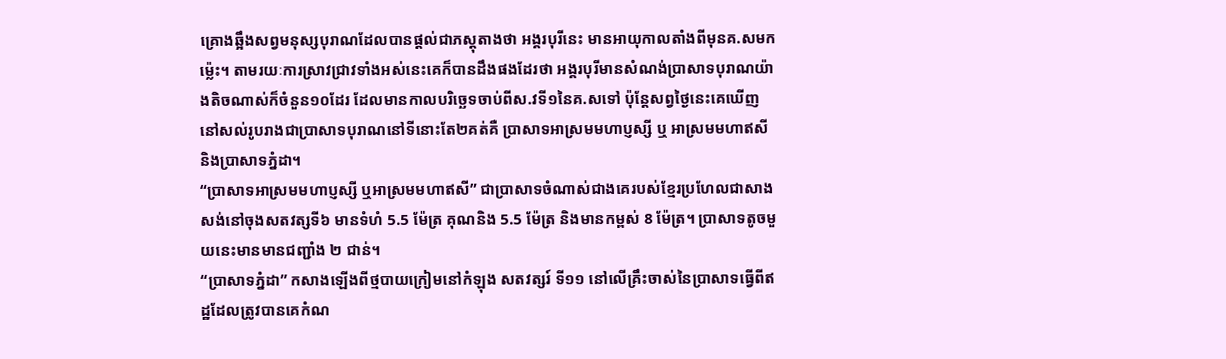គ្រោងឆ្អឹងសព្វមនុស្សបុរាណដែលបានផ្ដល់ជាភស្តុតាងថា អង្គរបុរីនេះ មានអាយុកាលតាំងពីមុនគ.សមកម៉្លេះ។ តាមរយៈការស្រាវជ្រាវទាំងអស់នេះគេក៏បានដឹងផងដែរថា អង្គរបុរីមានសំណង់ប្រាសាទបុរាណយ៉ាងតិចណាស់ក៏ចំនួន១០ដែរ ដែលមានកាលបរិច្ឆេទចាប់ពីស.វទី១នៃគ.សទៅ ប៉ុន្តែសព្វថ្ងៃនេះគេឃើញនៅសល់រូបរាងជាប្រាសាទបុរាណនៅទីនោះតែ២គត់គឺ ប្រាសាទអាស្រមមហាប្ញស្សី ឬ អាស្រមមហាឥសី និងប្រាសាទភ្នំដា។
“ប្រាសាទអាស្រមមហាប្ញស្សី ឬអាស្រមមហាឥសី” ជាប្រាសាទចំណាស់ជាងគេរបស់ខ្មែរប្រហែលជាសាងសង់នៅចុងសតវត្សទី៦ មានទំហំ 5.5 ម៉ែត្រ គុណនិង 5.5 ម៉ែត្រ និងមានកម្ពស់ 8 ម៉ែត្រ។ ប្រាសាទតូចមួយនេះមានមានជញ្ជាំង ២ ជាន់។
“ប្រាសាទភ្នំដា” កសាងឡើងពីថ្មបាយក្រៀមនៅកំឡុង សតវត្សរ៍ ទី១១ នៅលើគ្រឹះចាស់នៃប្រាសាទធ្វើពីឥដ្ឋដែលត្រូវបានគេកំណ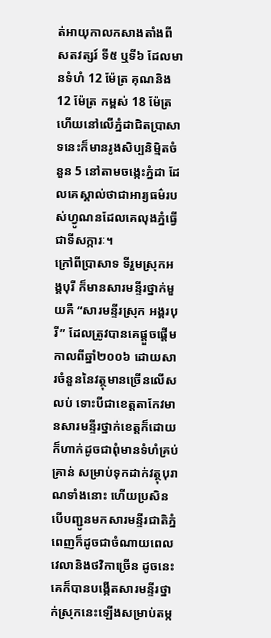ត់អាយុកាលកសាងតាំងពី សតវត្សរ៍ ទី៥ ឬទី៦ ដែលមានទំហំ 12 ម៉ែត្រ គុណនិង 12 ម៉ែត្រ កម្ពស់ 18 ម៉ែត្រ ហើយនៅលើភ្នំដាជិតប្រាសាទនេះក៏មានរូងសិប្បនិម្មិតចំនួន 5 នៅតាមចង្កេះភ្នំដា ដែលគេស្គាល់ថាជាអារ្យធម៌របស់ហ្វូណនដែលគេលុងភ្នំធ្វើជាទីសក្ការៈ។
ក្រៅពីប្រាសាទ ទីរួមស្រុកអង្គបុរី ក៏មានសារមន្ទីរថ្នាក់មួយគឺ “សារមន្ទីរស្រុក អង្គរបុរី” ដែលត្រូវបានគេផ្តួចផ្តើមកាលពីឆ្នាំ២០០៦ ដោយសារចំនួននៃវត្ថុមានច្រើនលើសលប់ ទោះបីជាខេត្តតាកែវមានសារមន្ទីរថ្នាក់ខេត្តក៏ដោយ ក៏ហាក់ដូចជាពុំមានទំហំគ្រប់គ្រាន់ សម្រាប់ទុកដាក់វត្ថុបុរាណទាំងនោះ ហើយប្រសិនបើបញ្ជូនមកសារមន្ទីរជាតិភ្នំពេញក៏ដូចជាចំណាយពេលវេលានិងថវិកាច្រើន ដូចនេះគេក៏បានបង្កើតសារមន្ទីរថ្នាក់ស្រុកនេះឡើងសម្រាប់តម្ក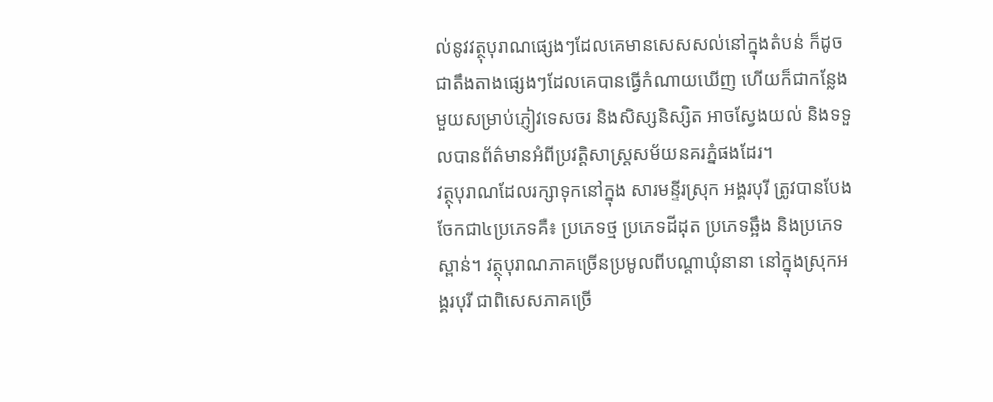ល់នូវវត្ថុបុរាណផ្សេងៗដែលគេមានសេសសល់នៅក្នុងតំបន់ ក៏ដូចជាតឹងតាងផ្សេងៗដែលគេបានធ្វើកំណាយឃើញ ហើយក៏ជាកន្លែងមួយសម្រាប់ភ្ញៀវទេសចរ និងសិស្សនិស្សិត អាចស្វែងយល់ និងទទួលបានព័ត៌មានអំពីប្រវត្តិសាស្ត្រសម័យនគរភ្នំផងដែរ។
វត្ថុបុរាណដែលរក្សាទុកនៅក្នុង សារមន្ទីរស្រុក អង្គរបុរី ត្រូវបានបែងចែកជា៤ប្រភេទគឺ៖ ប្រភេទថ្ម ប្រភេទដីដុត ប្រភេទឆ្អឹង និងប្រភេទស្ពាន់។ វត្ថុបុរាណភាគច្រើនប្រមូលពីបណ្តាឃុំនានា នៅក្នុងស្រុកអង្គរបុរី ជាពិសេសភាគច្រើ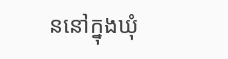ននៅក្នុងឃុំ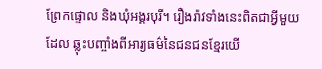ព្រែកផ្ទោល និងឃុំអង្គរបុរី។ រឿងរ៉ាវទាំងនេះពិតជាអ្វីមួយដែល ឆ្លុះបញ្ចាំងពីអារ្យធម៌នៃជនជនខ្មែរយើ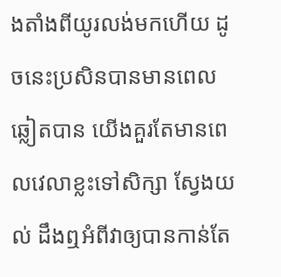ងតាំងពីយូរលង់មកហើយ ដូចនេះប្រសិនបានមានពេលឆ្លៀតបាន យើងគួរតែមានពេលវេលាខ្លះទៅសិក្សា ស្វែងយល់ ដឹងឮអំពីវាឲ្យបានកាន់តែ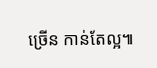ច្រើន កាន់តែល្អ៕